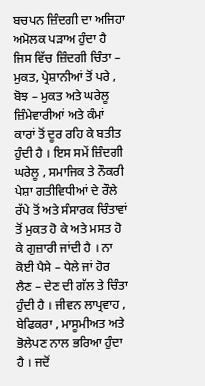ਬਚਪਨ ਜ਼ਿੰਦਗੀ ਦਾ ਅਜਿਹਾ ਅਮੋਲਕ ਪੜਾਅ ਹੁੰਦਾ ਹੈ ਜਿਸ ਵਿੱਚ ਜ਼ਿੰਦਗੀ ਚਿੰਤਾ – ਮੁਕਤ, ਪ੍ਰੇਸ਼ਾਨੀਆਂ ਤੋਂ ਪਰੇ , ਬੋਝ – ਮੁਕਤ ਅਤੇ ਘਰੇਲੂ ਜ਼ਿੰਮੇਵਾਰੀਆਂ ਅਤੇ ਕੰਮਾਂ ਕਾਰਾਂ ਤੋਂ ਦੂਰ ਰਹਿ ਕੇ ਬਤੀਤ ਹੁੰਦੀ ਹੈ । ਇਸ ਸਮੇਂ ਜ਼ਿੰਦਗੀ ਘਰੇਲੂ , ਸਮਾਜਿਕ ਤੇ ਨੌਕਰੀ ਪੇਸ਼ਾ ਗਤੀਵਿਧੀਆਂ ਦੇ ਰੌਲੇ ਰੱਪੇ ਤੋਂ ਅਤੇ ਸੰਸਾਰਕ ਚਿੰਤਾਵਾਂ ਤੋਂ ਮੁਕਤ ਹੋ ਕੇ ਅਤੇ ਮਸਤ ਹੋ ਕੇ ਗੁਜ਼ਾਰੀ ਜਾਂਦੀ ਹੈ । ਨਾ ਕੋਈ ਪੈਸੇ – ਧੇਲੇ ਜਾਂ ਹੋਰ ਲੈਣ – ਦੇਣ ਦੀ ਗੱਲ ਤੇ ਚਿੰਤਾ ਹੁੰਦੀ ਹੈ । ਜੀਵਨ ਲਾਪ੍ਰਵਾਹ , ਬੇਫਿਕਰਾ , ਮਾਸੂਮੀਅਤ ਅਤੇ ਭੋਲੇਪਣ ਨਾਲ ਭਰਿਆ ਹੁੰਦਾ ਹੈ । ਜਦੋਂ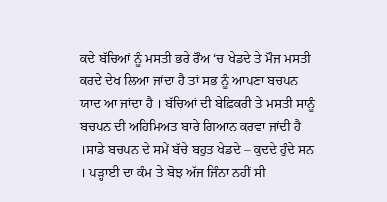ਕਦੇ ਬੱਚਿਆਂ ਨੂੰ ਮਸਤੀ ਭਰੇ ਰੌਅ ‘ਚ ਖੇਡਦੇ ਤੇ ਮੌਜ ਮਸਤੀ ਕਰਦੇ ਦੇਖ ਲਿਆ ਜਾਂਦਾ ਹੈ ਤਾਂ ਸਭ ਨੂੰ ਆਪਣਾ ਬਚਪਨ ਯਾਦ ਆ ਜਾਂਦਾ ਹੈ । ਬੱਚਿਆਂ ਦੀ ਬੇਫ਼ਿਕਰੀ ਤੇ ਮਸਤੀ ਸਾਨੂੰ ਬਚਪਨ ਦੀ ਅਹਿਮਿਅਤ ਬਾਰੇ ਗਿਆਨ ਕਰਵਾ ਜਾਂਦੀ ਹੈ ।ਸਾਡੇ ਬਚਪਨ ਦੇ ਸਮੇਂ ਬੱਚੇ ਬਹੁਤ ਖੇਡਦੇ – ਕੁਦਦੇ ਹੁੰਦੇ ਸਨ । ਪੜ੍ਹਾਈ ਦਾ ਕੰਮ ਤੇ ਬੋਝ ਅੱਜ ਜਿੰਨਾ ਨਹੀਂ ਸੀ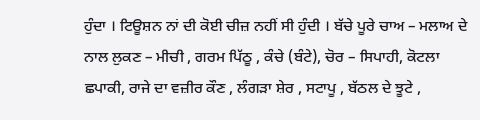ਹੁੰਦਾ । ਟਿਊਸ਼ਨ ਨਾਂ ਦੀ ਕੋਈ ਚੀਜ਼ ਨਹੀਂ ਸੀ ਹੁੰਦੀ । ਬੱਚੇ ਪੂਰੇ ਚਾਅ – ਮਲਾਅ ਦੇ ਨਾਲ ਲੁਕਣ – ਮੀਚੀ , ਗਰਮ ਪਿੱਠੂ , ਕੰਚੇ (ਬੰਟੇ), ਚੋਰ – ਸਿਪਾਹੀ, ਕੋਟਲਾ ਛਪਾਕੀ, ਰਾਜੇ ਦਾ ਵਜ਼ੀਰ ਕੌਣ , ਲੰਗੜਾ ਸ਼ੇਰ , ਸਟਾਪੂ , ਬੱਠਲ ਦੇ ਝੂਟੇ ,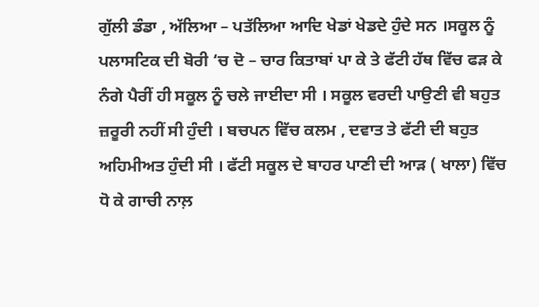ਗੁੱਲੀ ਡੰਡਾ , ਅੱਲਿਆ – ਪਤੱਲਿਆ ਆਦਿ ਖੇਡਾਂ ਖੇਡਦੇ ਹੁੰਦੇ ਸਨ ।ਸਕੂਲ ਨੂੰ ਪਲਾਸਟਿਕ ਦੀ ਬੋਰੀ ‘ਚ ਦੋ – ਚਾਰ ਕਿਤਾਬਾਂ ਪਾ ਕੇ ਤੇ ਫੱਟੀ ਹੱਥ ਵਿੱਚ ਫੜ ਕੇ ਨੰਗੇ ਪੈਰੀਂ ਹੀ ਸਕੂਲ ਨੂੰ ਚਲੇ ਜਾਈਦਾ ਸੀ । ਸਕੂਲ ਵਰਦੀ ਪਾਉਣੀ ਵੀ ਬਹੁਤ ਜ਼ਰੂਰੀ ਨਹੀਂ ਸੀ ਹੁੰਦੀ । ਬਚਪਨ ਵਿੱਚ ਕਲਮ , ਦਵਾਤ ਤੇ ਫੱਟੀ ਦੀ ਬਹੁਤ ਅਹਿਮੀਅਤ ਹੁੰਦੀ ਸੀ । ਫੱਟੀ ਸਕੂਲ ਦੇ ਬਾਹਰ ਪਾਣੀ ਦੀ ਆੜ ( ਖਾਲਾ) ਵਿੱਚ ਧੋ ਕੇ ਗਾਚੀ ਨਾਲ਼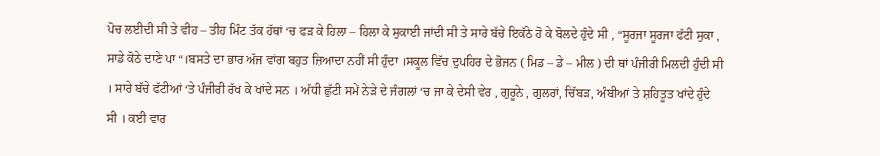ਪੋਚ ਲਈਦੀ ਸੀ ਤੇ ਵੀਹ – ਤੀਹ ਮਿੰਟ ਤੱਕ ਹੱਥਾਂ ‘ਚ ਫੜ ਕੇ ਹਿਲਾ – ਹਿਲਾ ਕੇ ਸੁਕਾਈ ਜਾਂਦੀ ਸੀ ਤੇ ਸਾਰੇ ਬੱਚੇ ਇਕੱਠੇ ਹੋ ਕੇ ਬੋਲਦੇ ਹੁੰਦੇ ਸੀ , “ਸੂਰਜਾ ਸੂਰਜਾ ਫੱਟੀ ਸੁਕਾ , ਸਾਡੇ ਕੋਠੇ ਦਾਣੇ ਪਾ “।ਬਸਤੇ ਦਾ ਭਾਰ ਅੱਜ ਵਾਂਗ ਬਹੁਤ ਜ਼ਿਆਦਾ ਨਹੀਂ ਸੀ ਹੁੰਦਾ ।ਸਕੂਲ ਵਿੱਚ ਦੁਪਹਿਰ ਦੇ ਭੋਜਨ ( ਮਿਡ – ਡੇ – ਮੀਲ ) ਦੀ ਥਾਂ ਪੰਜੀਰੀ ਮਿਲਦੀ ਹੁੰਦੀ ਸੀ । ਸਾਰੇ ਬੱਚੇ ਫੱਟੀਆਂ ‘ਤੇ ਪੰਜੀਰੀ ਰੱਖ ਕੇ ਖਾਂਦੇ ਸਨ । ਅੱਧੀ ਛੁੱਟੀ ਸਮੇਂ ਨੇੜੇ ਦੇ ਜੰਗਲਾਂ ‘ਚ ਜਾ ਕੇ ਦੇਸੀ ਵੇਰ , ਗੁਰੂਨੇ , ਗੁਲਰਾਂ, ਚਿੱਬੜ, ਅੰਬੀਆਂ ਤੇ ਸ਼ਹਿਤੂਤ ਖਾਂਦੇ ਹੁੰਦੇ ਸੀ । ਕਈ ਵਾਰ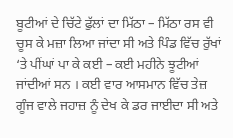ਬੂਟੀਆਂ ਦੇ ਚਿੱਟੇ ਫੁੱਲਾਂ ਦਾ ਮਿੱਠਾ – ਮਿੱਠਾ ਰਸ ਵੀ ਚੂਸ ਕੇ ਮਜ਼ਾ ਲਿਆ ਜਾਂਦਾ ਸੀ ਅਤੇ ਪਿੰਡ ਵਿੱਚ ਰੁੱਖਾਂ ‘ਤੇ ਪੀਂਘਾਂ ਪਾ ਕੇ ਕਈ – ਕਈ ਮਹੀਨੇ ਝੂਟੀਆਂ ਜਾਂਦੀਆਂ ਸਨ । ਕਈ ਵਾਰ ਆਸਮਾਨ ਵਿੱਚ ਤੇਜ਼ ਗੂੰਜ ਵਾਲੇ ਜਹਾਜ਼ ਨੂੰ ਦੇਖ ਕੇ ਡਰ ਜਾਈਦਾ ਸੀ ਅਤੇ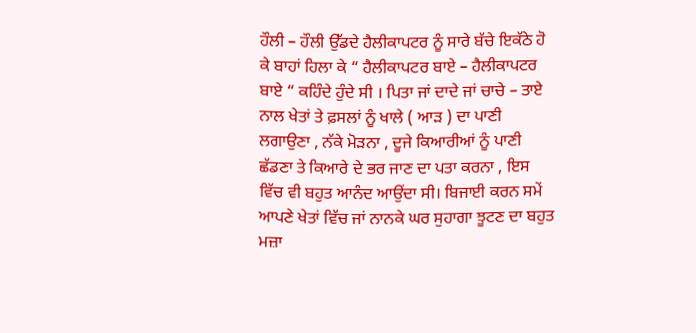ਹੌਲੀ – ਹੌਲੀ ਉੱਡਦੇ ਹੈਲੀਕਾਪਟਰ ਨੂੰ ਸਾਰੇ ਬੱਚੇ ਇਕੱਠੇ ਹੋ ਕੇ ਬਾਹਾਂ ਹਿਲਾ ਕੇ “ ਹੈਲੀਕਾਪਟਰ ਬਾਏ – ਹੈਲੀਕਾਪਟਰ ਬਾਏ “ ਕਹਿੰਦੇ ਹੁੰਦੇ ਸੀ । ਪਿਤਾ ਜਾਂ ਦਾਦੇ ਜਾਂ ਚਾਚੇ – ਤਾਏ ਨਾਲ ਖੇਤਾਂ ਤੇ ਫ਼ਸਲਾਂ ਨੂੰ ਖਾਲੇ ( ਆੜ ) ਦਾ ਪਾਣੀ ਲਗਾਉਣਾ , ਨੱਕੇ ਮੋੜਨਾ , ਦੂਜੇ ਕਿਆਰੀਆਂ ਨੂੰ ਪਾਣੀ ਛੱਡਣਾ ਤੇ ਕਿਆਰੇ ਦੇ ਭਰ ਜਾਣ ਦਾ ਪਤਾ ਕਰਨਾ , ਇਸ ਵਿੱਚ ਵੀ ਬਹੁਤ ਆਨੰਦ ਆਉਂਦਾ ਸੀ। ਬਿਜਾਈ ਕਰਨ ਸਮੇਂ ਆਪਣੇ ਖੇਤਾਂ ਵਿੱਚ ਜਾਂ ਨਾਨਕੇ ਘਰ ਸੁਹਾਗਾ ਝੂਟਣ ਦਾ ਬਹੁਤ ਮਜ਼ਾ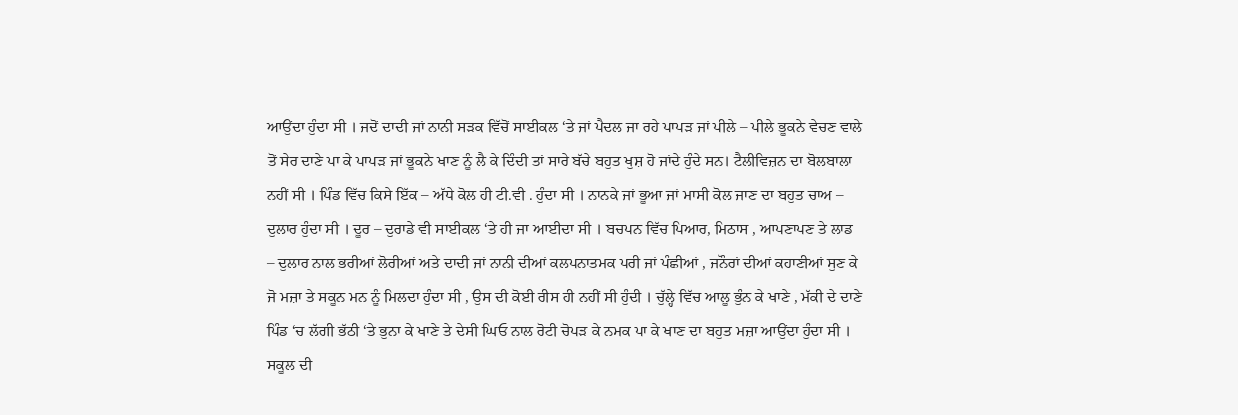ਆਉਂਦਾ ਹੁੰਦਾ ਸੀ । ਜਦੋਂ ਦਾਦੀ ਜਾਂ ਨਾਨੀ ਸੜਕ ਵਿੱਚੋਂ ਸਾਈਕਲ ‘ਤੇ ਜਾਂ ਪੈਦਲ ਜਾ ਰਹੇ ਪਾਪੜ ਜਾਂ ਪੀਲੇ – ਪੀਲੇ ਭੂਕਨੇ ਵੇਚਣ ਵਾਲੇ ਤੋਂ ਸੇਰ ਦਾਣੇ ਪਾ ਕੇ ਪਾਪੜ ਜਾਂ ਭੂਕਨੇ ਖਾਣ ਨੂੰ ਲੈ ਕੇ ਦਿੰਦੀ ਤਾਂ ਸਾਰੇ ਬੱਚੇ ਬਹੁਤ ਖੁਸ਼ ਹੋ ਜਾਂਦੇ ਹੁੰਦੇ ਸਨ। ਟੈਲੀਵਿਜ਼ਨ ਦਾ ਬੋਲਬਾਲਾ ਨਹੀਂ ਸੀ । ਪਿੰਡ ਵਿੱਚ ਕਿਸੇ ਇੱਕ – ਅੱਧੇ ਕੋਲ ਹੀ ਟੀ.ਵੀ . ਹੁੰਦਾ ਸੀ । ਨਾਨਕੇ ਜਾਂ ਭੂਆ ਜਾਂ ਮਾਸੀ ਕੋਲ ਜਾਣ ਦਾ ਬਹੁਤ ਚਾਅ – ਦੁਲਾਰ ਹੁੰਦਾ ਸੀ । ਦੂਰ – ਦੁਰਾਡੇ ਵੀ ਸਾਈਕਲ ‘ਤੇ ਹੀ ਜਾ ਆਈਦਾ ਸੀ । ਬਚਪਨ ਵਿੱਚ ਪਿਆਰ, ਮਿਠਾਸ , ਆਪਣਾਪਣ ਤੇ ਲਾਡ – ਦੁਲਾਰ ਨਾਲ ਭਰੀਆਂ ਲੋਰੀਆਂ ਅਤੇ ਦਾਦੀ ਜਾਂ ਨਾਨੀ ਦੀਆਂ ਕਲਪਨਾਤਮਕ ਪਰੀ ਜਾਂ ਪੰਛੀਆਂ , ਜਨੌਰਾਂ ਦੀਆਂ ਕਹਾਣੀਆਂ ਸੁਣ ਕੇ ਜੋ ਮਜ਼ਾ ਤੇ ਸਕੂਨ ਮਨ ਨੂੰ ਮਿਲਦਾ ਹੁੰਦਾ ਸੀ , ਉਸ ਦੀ ਕੋਈ ਰੀਸ ਹੀ ਨਹੀਂ ਸੀ ਹੁੰਦੀ । ਚੁੱਲ੍ਹੇ ਵਿੱਚ ਆਲੂ ਭੁੰਨ ਕੇ ਖਾਣੇ , ਮੱਕੀ ਦੇ ਦਾਣੇ ਪਿੰਡ ‘ਚ ਲੱਗੀ ਭੱਠੀ ‘ਤੇ ਭੁਨਾ ਕੇ ਖਾਣੇ ਤੇ ਦੇਸੀ ਘਿਓ ਨਾਲ ਰੋਟੀ ਚੋਪੜ ਕੇ ਨਮਕ ਪਾ ਕੇ ਖਾਣ ਦਾ ਬਹੁਤ ਮਜ਼ਾ ਆਉਂਦਾ ਹੁੰਦਾ ਸੀ । ਸਕੂਲ ਦੀ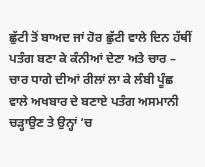ਛੁੱਟੀ ਤੋਂ ਬਾਅਦ ਜਾਂ ਹੋਰ ਛੁੱਟੀ ਵਾਲੇ ਦਿਨ ਹੱਥੀਂ ਪਤੰਗ ਬਣਾ ਕੇ ਕੰਨੀਆਂ ਦੇਣਾ ਅਤੇ ਚਾਰ – ਚਾਰ ਧਾਗੇ ਦੀਆਂ ਰੀਲਾਂ ਲਾ ਕੇ ਲੰਬੀ ਪੂੰਛ ਵਾਲੇ ਅਖਬਾਰ ਦੇ ਬਣਾਏ ਪਤੰਗ ਅਸਮਾਨੀ ਚੜ੍ਹਾਉਣ ਤੇ ਉਨ੍ਹਾਂ ‘ਚ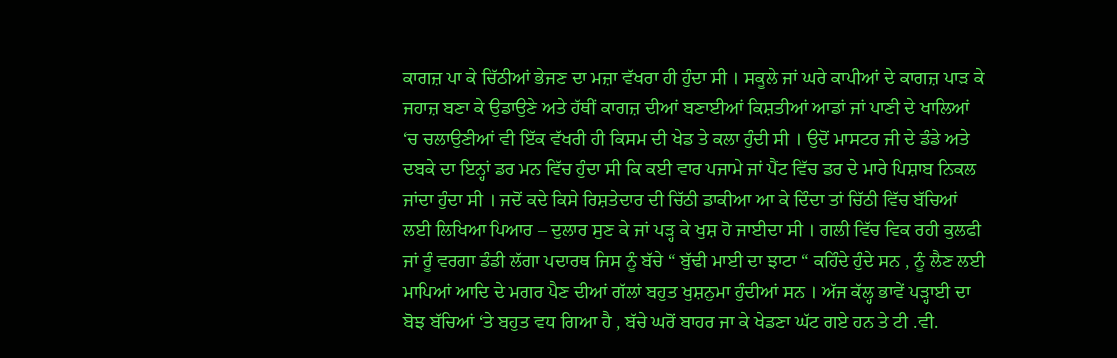ਕਾਗਜ਼ ਪਾ ਕੇ ਚਿੱਠੀਆਂ ਭੇਜਣ ਦਾ ਮਜ਼ਾ ਵੱਖਰਾ ਹੀ ਹੁੰਦਾ ਸੀ । ਸਕੂਲੇ ਜਾਂ ਘਰੇ ਕਾਪੀਆਂ ਦੇ ਕਾਗਜ਼ ਪਾੜ ਕੇ ਜਹਾਜ਼ ਬਣਾ ਕੇ ਉਡਾਉਣੇ ਅਤੇ ਹੱਥੀਂ ਕਾਗਜ਼ ਦੀਆਂ ਬਣਾਈਆਂ ਕਿਸ਼ਤੀਆਂ ਆਡਾਂ ਜਾਂ ਪਾਣੀ ਦੇ ਖਾਲਿਆਂ ‘ਚ ਚਲਾਉਣੀਆਂ ਵੀ ਇੱਕ ਵੱਖਰੀ ਹੀ ਕਿਸਮ ਦੀ ਖੇਡ ਤੇ ਕਲਾ ਹੁੰਦੀ ਸੀ । ਉਦੋਂ ਮਾਸਟਰ ਜੀ ਦੇ ਡੰਡੇ ਅਤੇ ਦਬਕੇ ਦਾ ਇਨ੍ਹਾਂ ਡਰ ਮਨ ਵਿੱਚ ਹੁੰਦਾ ਸੀ ਕਿ ਕਈ ਵਾਰ ਪਜਾਮੇ ਜਾਂ ਪੈਂਟ ਵਿੱਚ ਡਰ ਦੇ ਮਾਰੇ ਪਿਸ਼ਾਬ ਨਿਕਲ ਜਾਂਦਾ ਹੁੰਦਾ ਸੀ । ਜਦੋਂ ਕਦੇ ਕਿਸੇ ਰਿਸ਼ਤੇਦਾਰ ਦੀ ਚਿੱਠੀ ਡਾਕੀਆ ਆ ਕੇ ਦਿੰਦਾ ਤਾਂ ਚਿੱਠੀ ਵਿੱਚ ਬੱਚਿਆਂ ਲਈ ਲਿਖਿਆ ਪਿਆਰ – ਦੁਲਾਰ ਸੁਣ ਕੇ ਜਾਂ ਪੜ੍ਹ ਕੇ ਖੁਸ਼ ਹੋ ਜਾਈਦਾ ਸੀ । ਗਲੀ ਵਿੱਚ ਵਿਕ ਰਹੀ ਕੁਲਫੀ ਜਾਂ ਰੂੰ ਵਰਗਾ ਡੰਡੀ ਲੱਗਾ ਪਦਾਰਥ ਜਿਸ ਨੂੰ ਬੱਚੇ “ ਬੁੱਢੀ ਮਾਈ ਦਾ ਝਾਟਾ “ ਕਹਿੰਦੇ ਹੁੰਦੇ ਸਨ , ਨੂੰ ਲੈਣ ਲਈ ਮਾਪਿਆਂ ਆਦਿ ਦੇ ਮਗਰ ਪੈਣ ਦੀਆਂ ਗੱਲਾਂ ਬਹੁਤ ਖੁਸ਼ਨੁਮਾ ਹੁੰਦੀਆਂ ਸਨ । ਅੱਜ ਕੱਲ੍ਹ ਭਾਵੇਂ ਪੜ੍ਹਾਈ ਦਾ ਬੋਝ ਬੱਚਿਆਂ ‘ਤੇ ਬਹੁਤ ਵਧ ਗਿਆ ਹੈ , ਬੱਚੇ ਘਰੋਂ ਬਾਹਰ ਜਾ ਕੇ ਖੇਡਣਾ ਘੱਟ ਗਏ ਹਨ ਤੇ ਟੀ .ਵੀ.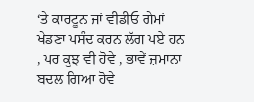‘ਤੇ ਕਾਰਟੂਨ ਜਾਂ ਵੀਡੀਓ ਗੇਮਾਂ ਖੇਡਣਾ ਪਸੰਦ ਕਰਨ ਲੱਗ ਪਏ ਹਨ , ਪਰ ਕੁਝ ਵੀ ਹੋਵੇ , ਭਾਵੇਂ ਜ਼ਮਾਨਾ ਬਦਲ ਗਿਆ ਹੋਵੇ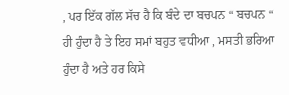, ਪਰ ਇੱਕ ਗੱਲ ਸੱਚ ਹੈ ਕਿ ਬੰਦੇ ਦਾ ਬਚਪਨ “ ਬਚਪਨ “ ਹੀ ਹੁੰਦਾ ਹੈ ਤੇ ਇਹ ਸਮਾਂ ਬਹੁਤ ਵਧੀਆ , ਮਸਤੀ ਭਰਿਆ ਹੁੰਦਾ ਹੈ ਅਤੇ ਹਰ ਕਿਸੇ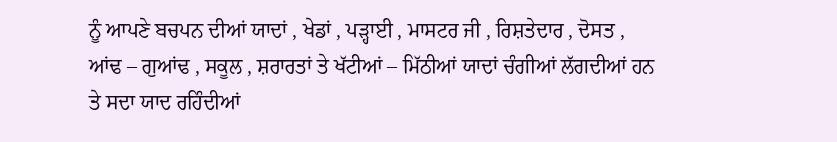ਨੂੰ ਆਪਣੇ ਬਚਪਨ ਦੀਆਂ ਯਾਦਾਂ , ਖੇਡਾਂ , ਪੜ੍ਹਾਈ , ਮਾਸਟਰ ਜੀ , ਰਿਸ਼ਤੇਦਾਰ , ਦੋਸਤ , ਆਂਢ – ਗੁਆਂਢ , ਸਕੂਲ , ਸ਼ਰਾਰਤਾਂ ਤੇ ਖੱਟੀਆਂ – ਮਿੱਠੀਆਂ ਯਾਦਾਂ ਚੰਗੀਆਂ ਲੱਗਦੀਆਂ ਹਨ ਤੇ ਸਦਾ ਯਾਦ ਰਹਿੰਦੀਆਂ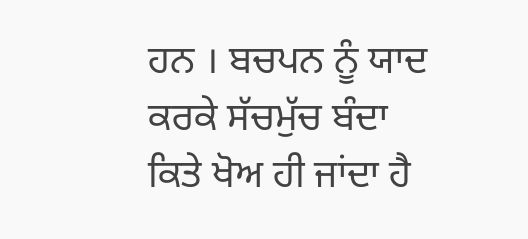ਹਨ । ਬਚਪਨ ਨੂੰ ਯਾਦ ਕਰਕੇ ਸੱਚਮੁੱਚ ਬੰਦਾ ਕਿਤੇ ਖੋਅ ਹੀ ਜਾਂਦਾ ਹੈ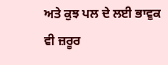ਅਤੇ ਕੁਝ ਪਲ ਦੇ ਲਈ ਭਾਵੁਕ ਵੀ ਜ਼ਰੂਰ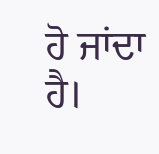ਹੋ ਜਾਂਦਾ ਹੈ।